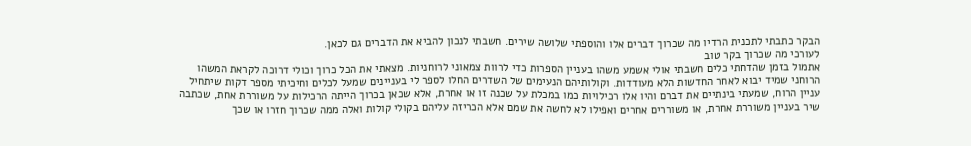הבקר כתבתי לתכנית הרדיו מה שכרוך דברים אלו והוספתי שלושה שירים. חשבתי לנכון להביא את הדברים גם לכאן.
לעורכי מה שכרוך בקר טוב
אתמול בזמן שהדחתי כלים חשבתי אולי אשמע משהו בעניין הספרות כדי לרוות צמאוני לרוחניות. מצאתי את הכל כרוך וכולי דרוכה לקראת המשהו הרוחני שמיד יבוא לאחר החדשות הלא מעודדות. וקולותיהם הנעימים של השדרים החלו לספר לי בעניינים שמעל לכלים וחיכיתי מספר דקות שיתחיל עניין הרוח, שמעתי בינתיים את דברם והיו אלו רכילויות כמו במכלת על שכנה זו או אחרת, אלא שכאן בכרוך הייתה הרכילות על משוררת אחת, שכתבה שיר בעניין משוררת אחרת, או משוררים אחרים ואפילו לא לחשה את שמם אלא הכריזה עליהם בקולי קולות ואלה ממה שכרוך חזרו או שכך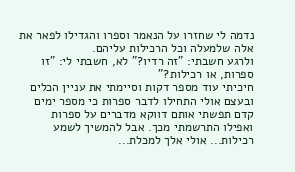נדמה לי שחזרו על הנאמר וספרו והגדילו לפאר את אלה שלמעלה וכל הרכילות עליהם.
ולרגע חשבתי: "זה רדיו?" לא, חשבתי לי: "זו ספרות, או רכילות?"
חיכיתי עוד מספר דקות וסיימתי את עניין הכלים ובעצם אולי התחילו לדבר ספרות כי מספר ימים קדם תפשתי אותם דווקא מדברים על ספרות ואפילו התרשמתי מכך. אבל להמשיך לשמע רכילות... אולי אלך למכלת...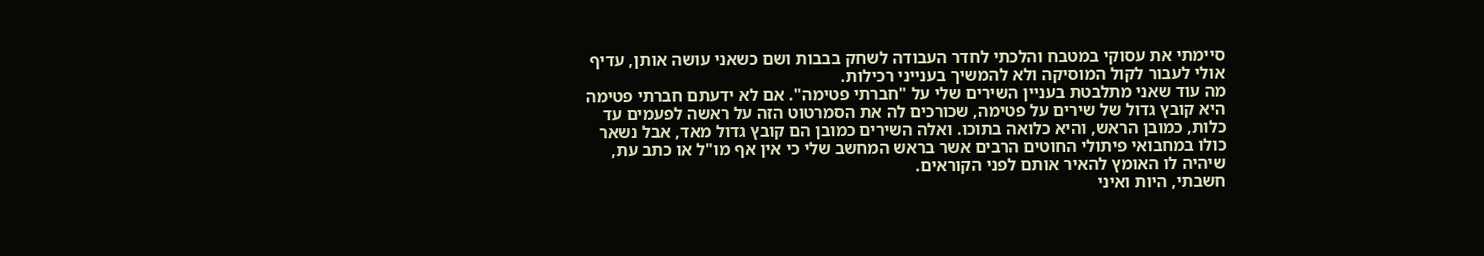סיימתי את עסוקי במטבח והלכתי לחדר העבודה לשחק בבבות ושם כשאני עושה אותן, עדיף אולי לעבור לקול המוסיקה ולא להמשיך בענייני רכילות.
מה עוד שאני מתלבטת בעניין השירים שלי על "חברתי פטימה". אם לא ידעתם חברתי פטימה היא קובץ גדול של שירים על פטימה, שכורכים לה את הסמרטוט הזה על ראשה לפעמים עד כלות, כמובן הראש, והיא כלואה בתוכו. ואלה השירים כמובן הם קובץ גדול מאד, אבל נשאר כולו במחבואי פיתולי החוטים הרבים אשר בראש המחשב שלי כי אין אף מו"ל או כתב עת, שיהיה לו האומץ להאיר אותם לפני הקוראים.
חשבתי, היות ואיני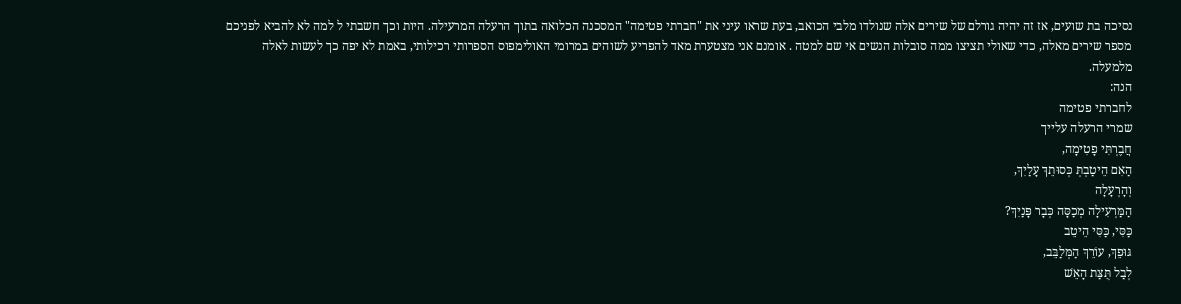נסיכה בת שועים, אז זה יהיה גורלם של שירים אלה שנולדו מלבי הכואב, בעת שראו עיני את "חברתי פטימה" המסכנה הכלואה בתוך הרעלה המרעילה. היות וכך חשבתי ל למה לא להביא לפניכם מספר שירים מאלה, כדי שאולי תציצו ממה סובלות הנשים אי שם למטה . אומנם אני מצטערת מאד להפריע לשוהים במרומי האולימפוס הספרותי רכילותי, באמת לא יפה כך לעשות לאלה מלמעלה.
הנה:
לחברתי פטימה
שמרי הרעלה עלייך
חֲבֶרְתִּי פָטִימָה,
הַאִם הֵיטַבְתְּ כְּסוּתֵךְ עָלַיִךְ,
וְהָרְעָלָה
הַמַּרְעִילָה מְכַסָּה כְּבָר פָּנַיִךְ?
כַּסִּי, כַּסִּי הֵיטֵב
גּוּפֵךְ, עוֹרֵךְ הַמְּלַבֵּב,
לְבַל תֻּצַּת הָאֵשׁ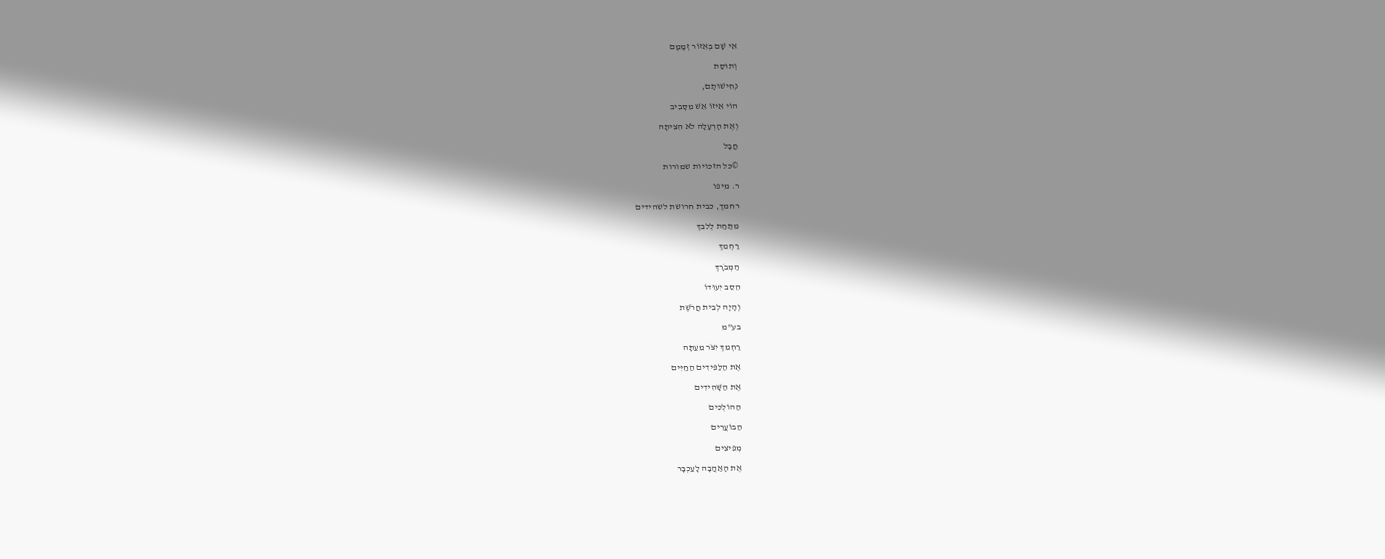אֵי שָׁם בְּאֵזוֹר זְמָמָם
וְתוּסַת
נְחִישׁוּתָם,
הוֹי אֵיזוֹ אֵשׁ מִסָּבִיב
וְאֶת הָרְעָלָה לֹא הִצִּיתָה
חֲבָל
©כל הזכויות שמורות
ר. מיפו
רחמך, כבית חרושת לשהידים
מִתַּחַת לְלִבֵּךְ
רַחְמֵךְ
הַמְּבֹרָךְ
הֵסֵב יִעוּדוֹ
וְהָיָה לְבֵית חֲרֹשֶׁת
בע"מ
רַחְמֵךְ יִצֹּר מֵעַתָּה
אֶת הַלַּפִּידִים הַחַיִּים
אֶת הַשָּׁהִידִים
הַהוֹלְכִים
הַבּוֹעֲרִים
מְפִיצִים
אֶת הָאַהֲבָה לָעַכְבָּר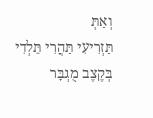וְאַתְּ
תַּזְרִיעִי תַּהֲרִי תֵּלְדִי
בְּקֶצֶב מֻגְבָּר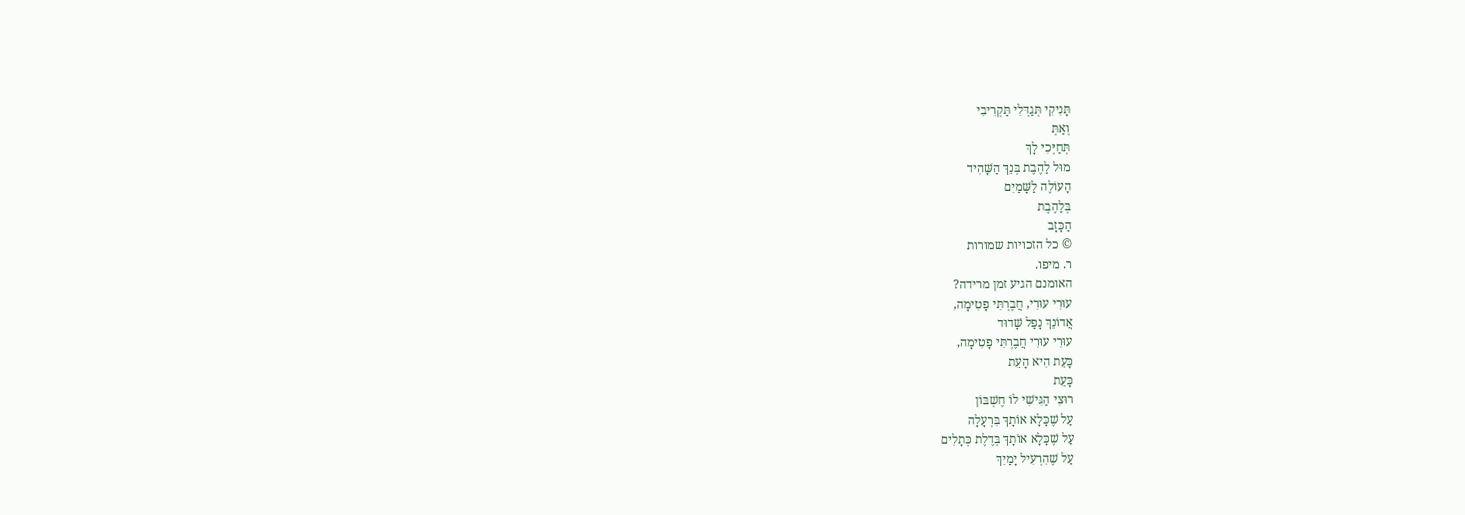תָּנִיקִי תְּגַדְּלִי תַּקְרִיבִי
וְאַתְּ
תְּחַיְּכִי לָךְ
מוּל לַהֶבֶת בְּנֵךְ הַשָּׁהִיד
הָעוֹלֶה לַשָּׁמַיִם
בְּלַהֶבֶת
הַכָּזָב
© כל הזכויות שמורות
ר. מיפו.
האומנם הגיע זמן מרידה?
עוּרִי עוּרִי, חֲבֶרְתִּי פָטִימָה,
אֲדוֹנֵךְ נָפַל שָׁדוּד
עוּרִי עוּרִי חֲבֶרְתִּי פָטִימָה,
כָּעֵת הִיא הָעֵת
כָּעֵת
רוּצִי הַגִּישִׁי לוֹ חֶשְׁבּוֹן
עַל שֶׁכָּלָא אוֹתָךְ בִּרְעָלָה
עַל שֶׁכָּלָא אוֹתָךְ בְּדֶלֶת כְּתָלִים
עַל שֶׁהִרְעִיל יָמַיִךְ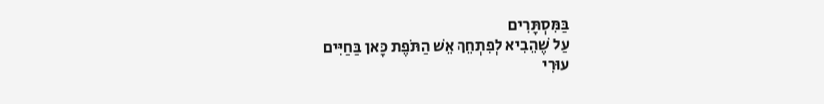בַּמִּסְתָּרִים
עַל שֶׁהֵבִיא לְפִתְחֵךְ אֵשׁ הַתֹּפֶת כָּאן בַּחַיִּים
עוּרִי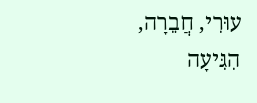עוּרִי, חֲבֵרָה,
הִגִּיעָה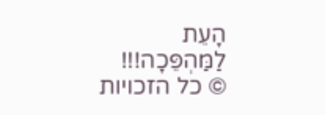הָעֵת
לַמַּהְפֵּכָה!!!
© כל הזכויות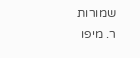שמורות
ר. מיפו